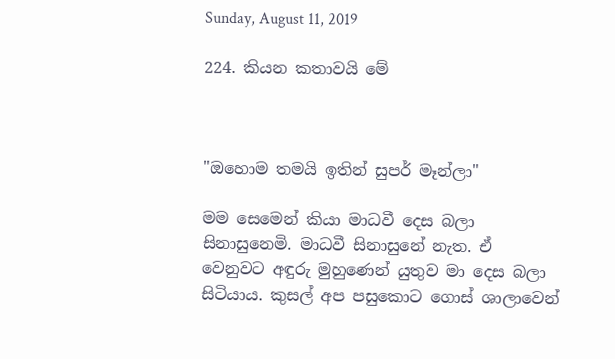Sunday, August 11, 2019

224. කියන කතාවයි මේ



"ඔහොම තමයි ඉතින් සුපර් මෑන්ලා"

මම සෙමෙන් කියා මාධවී දෙස බලා සිනාසුනෙමි. මාධවී සිනාසුනේ නැත. ඒ වෙනුවට අඳුරු මුහුණෙන් යුතුව මා දෙස බලා සිටියාය. කුසල් අප පසුකොට ගොස් ශාලාවෙන්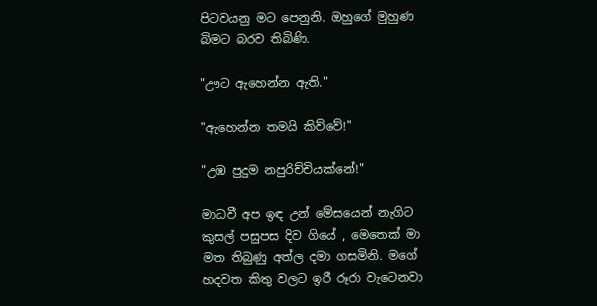පිටවයනු මට පෙනුනි. ඔහුගේ මුහුණ බිමට බරව තිබිණි.

"ඌට ඇහෙන්න ඇති."

"ඇහෙන්න තමයි කිව්වේ!"

"උඹ පුදුම නපුරිච්චියක්නේ!"

මාධවී අප ඉඳ උන් මේසයෙන් නැගිට කුසල් පසුපස දිව ගියේ , මෙතෙක් මා මත තිබුණු අත්ල දමා ගසමිනි. මගේ හදවත කිතු වලට ඉරී රූරා වැටෙනවා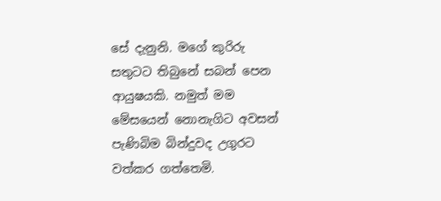සේ දැනුනි. මගේ කුරිරු සතුටට තිබුනේ සබන් පෙන ආයුෂයකි. නමුත් මම මේසයෙන් නොනැගිට අවසන් පැණිබිම බින්දුවද උගුරට වත්කර ගත්තෙමි.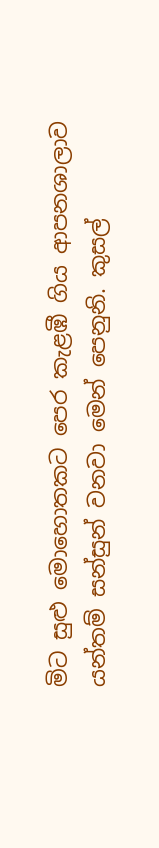මිට සුළු මොහොතකට පෙර කැළඹී ගිය ආපනශාලාව යන්තම් සන්සුන් වනවා මෙන් පෙනුනි. කුසල්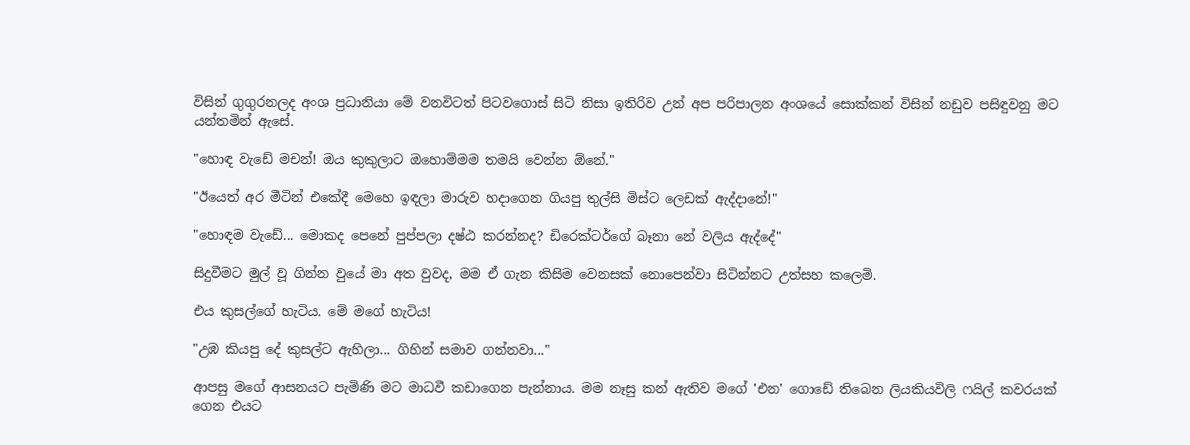විසින් ගුගුරනලද අංශ ප්‍රධානියා මේ වනවිටත් පිටවගොස් සිටි නිසා ඉතිරිව උන් අප පරිපාලන අංශයේ සොක්කන් විසින් නඩුව පසිඳුවනු මට යන්තමින් ඇසේ.

"හොඳ වැඩේ මචන්! ඔය කුකුලාට ඔහොම්මම තමයි වෙන්න ඕනේ."

"ඊයෙත් අර මීටින් එකේදී මෙහෙ ඉඳලා මාරුව හදාගෙන ගියපු තුල්සි මිස්ට ලෙඩක් ඇද්දානේ!"

"හොඳම වැඩේ... මොකද පෙනේ පුප්පලා දෂ්ඨ කරන්නද? ඩිරෙක්ටර්ගේ බෑනා නේ වලිය ඇද්දේ"

සිදුවීමට මුල් වූ ගින්න වුයේ මා අත වුවද, මම ඒ ගැන කිසිම වෙනසක් නොපෙන්වා සිටින්නට උත්සහ කලෙමි.

එය කුසල්ගේ හැටිය. මේ මගේ හැටිය!

"උඹ කියපු දේ කුසල්ට ඇහිලා... ගිහින් සමාව ගන්නවා..."

ආපසු මගේ ආසනයට පැමිණි මට මාධවී කඩාගෙන පැන්නාය. මම නෑසු කන් ඇතිව මගේ 'එන' ගොඩේ තිබෙන ලියකියවිලි ෆයිල් කවරයක් ගෙන එයට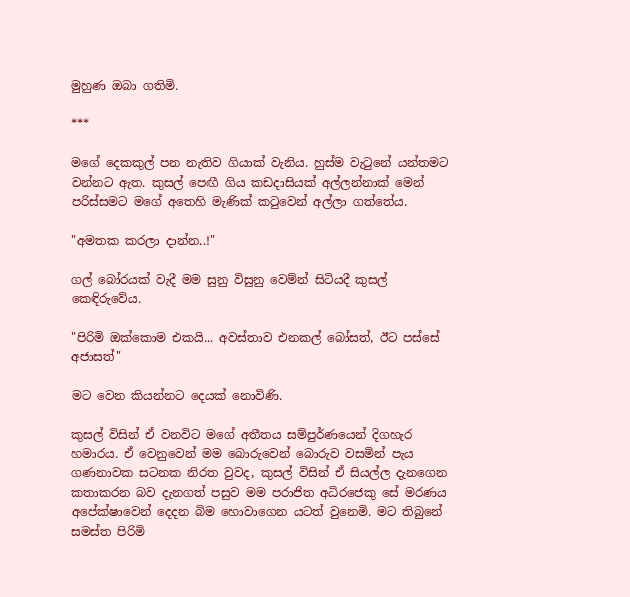මුහුණ ඔබා ගතිමි.

***

මගේ දෙකකුල් පන නැතිව ගියාක් වැනිය. හුස්ම වැටුනේ යන්තමට වන්නට ඇත. කුසල් පෙඟී ගිය කඩදාසියක් අල්ලන්නාක් මෙන් පරිස්සමට මගේ අතෙහි මැණික් කටුවෙන් අල්ලා ගත්තේය.

"අමතක කරලා දාන්න..!"

ගල් බෝරයක් වැදී මම සුනු විසුනු වෙම්න් සිටියදී කුසල් කෙඳිරුවේය.

"පිරිමි ඔක්කොම එකයි... අවස්තාව එනකල් බෝසත්, ඊට පස්සේ අජාසත්"

මට වෙන කියන්නට දෙයක් නොවිණි.

කුසල් විසින් ඒ වනවිට මගේ අතීතය සම්පුර්ණයෙන් දිගහැර හමාරය. ඒ වෙනුවෙන් මම බොරුවෙන් බොරුව වසමින් පැය ගණනාවක සටනක නිරත වුවද, කුසල් විසින් ඒ සියල්ල දැනගෙන කතාකරන බව දැනගත් පසුව මම පරාජිත අධිරජෙකු සේ මරණය අපේක්ෂාවෙන් දෙදන බිම හොවාගෙන යටත් වුනෙමි. මට තිබුනේ සමස්ත පිරිමි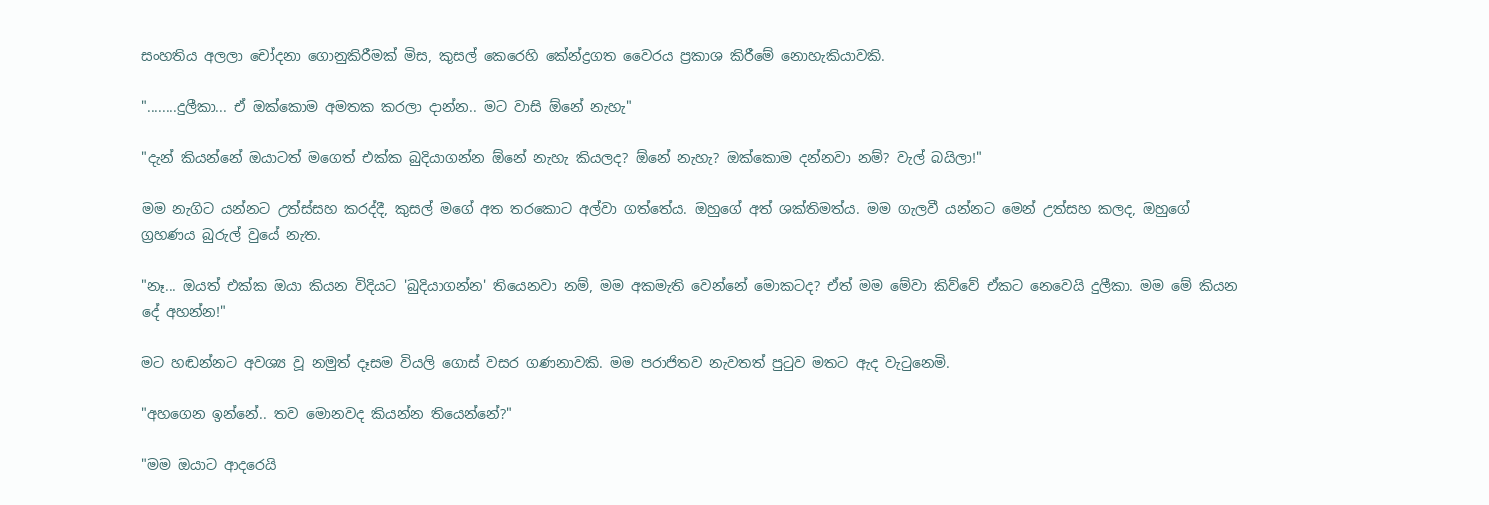සංහතිය අලලා චෝදනා ගොනුකිරීමක් මිස, කුසල් කෙරෙහි කේන්ද්‍රගත වෛරය ප්‍රකාශ කිරීමේ නොහැකියාවකි.

"........දුලීකා... ඒ ඔක්කොම අමතක කරලා දාන්න.. මට වාසි ඕනේ නැහැ"

"දැන් කියන්නේ ඔයාටත් මගෙත් එක්ක බුදියාගන්න ඕනේ නැහැ කියලද? ඕනේ නැහැ? ඔක්කොම දන්නවා නම්? වැල් බයිලා!"

මම නැගිට යන්නට උත්ස්සහ කරද්දී, කුසල් මගේ අත තරකොට අල්වා ගත්තේය. ඔහුගේ අත් ශක්තිමත්ය. මම ගැලවී යන්නට මෙන් උත්සහ කලද, ඔහුගේ ග්‍රහණය බුරුල් වුයේ නැත.

"නෑ... ඔයත් එක්ක ඔයා කියන විදියට 'බුදියාගන්න' තියෙනවා නම්, මම අකමැති වෙන්නේ මොකටද? ඒත් මම මේවා කිව්වේ ඒකට නෙවෙයි දුලීකා. මම මේ කියන දේ අහන්න!"

මට හඬන්නට අවශ්‍ය වූ නමුත් දෑසම වියලි ගොස් වසර ගණනාවකි. මම පරාජිතව නැවතත් පුටුව මතට ඇද වැටුනෙමි.

"අහගෙන ඉන්නේ.. තව මොනවද කියන්න තියෙන්නේ?"

"මම ඔයාට ආදරෙයි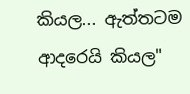කියල... ඇත්තටම ආදරෙයි කියල"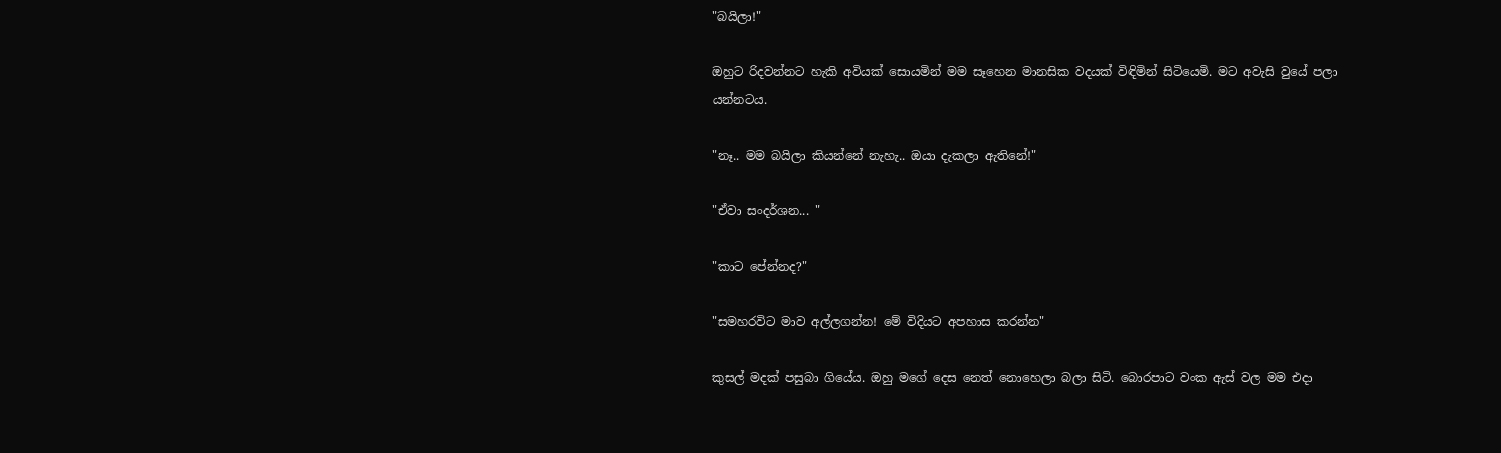"බයිලා!"

ඔහුට රිදවන්නට හැකි අවියක් සොයමින් මම සෑහෙන මානසික වදයක් විඳිමින් සිටියෙමි. මට අවැසි වුයේ පලා යන්නටය.

"නෑ.. මම බයිලා කියන්නේ නැහැ.. ඔයා දැකලා ඇතිනේ!"

"ඒවා සංදර්ශන... "

"කාට පේන්නද?"

"සමහරවිට මාව අල්ලගන්න! මේ විදියට අපහාස කරන්න"

කුසල් මදක් පසුබා ගියේය. ඔහු මගේ දෙස නෙත් නොහෙලා බලා සිටි. බොරපාට වංක ඇස් වල මම එදා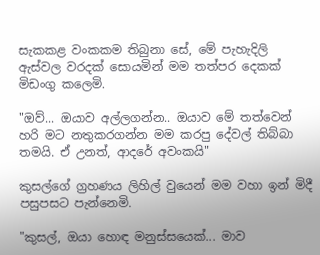සැකකළ වංකකම තිබුනා සේ, මේ පැහැදිලි ඇස්වල වරදක් සොයමින් මම තත්පර දෙකක් මිඩංගු කලෙමි.

"ඔව්... ඔයාව අල්ලගන්න.. ඔයාව මේ තත්වෙන් හරි මට නතුකරගන්න මම කරපු දේවල් තිබ්බා තමයි. ඒ උනත්, ආදරේ අවංකයි"

කුසල්ගේ ග්‍රහණය ලිහිල් වුයෙන් මම වහා ඉන් මිදී පසුපසට පැන්නෙමි.

"කුසල්, ඔයා හොඳ මනුස්සයෙක්... මාව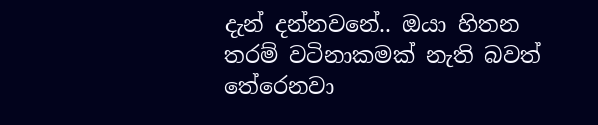දැන් දන්නවනේ.. ඔයා හිතන තරම් වටිනාකමක් නැති බවත් තේරෙනවා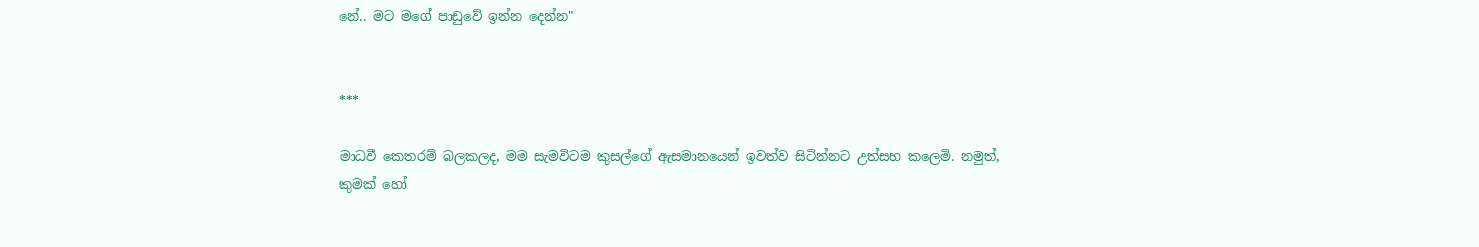නේ.. මට මගේ පාඩුවේ ඉන්න දෙන්න"


***

මාධවී කෙතරම් බලකලද, මම සැමවිටම කුසල්ගේ ඇසමානයෙන් ඉවත්ව සිටින්නට උත්සහ කලෙමි. නමුත්, කුමක් හෝ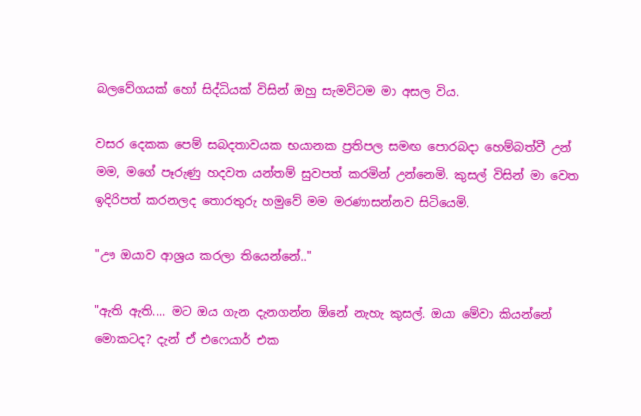බලවේගයක් හෝ සිද්ධියක් විසින් ඔහු සැමවිටම මා අසල විය.

වසර දෙකක පෙම් සබදතාවයක භයානක ප්‍රතිපල සමඟ පොරබදා හෙම්බත්වී උන් මම, මගේ පෑරුණු හදවත යන්තම් සුවපත් කරමින් උන්නෙමි. කුසල් විසින් මා වෙත ඉදිරිපත් කරනලද තොරතුරු හමුවේ මම මරණාසන්නව සිටියෙමි.

"ඌ ඔයාව ආශ්‍රය කරලා තියෙන්නේ.."

"ඇති ඇති.... මට ඔය ගැන දැනගන්න ඕනේ නැහැ කුසල්. ඔයා මේවා කියන්නේ මොකටද? දැන් ඒ එෆෙයාර් එක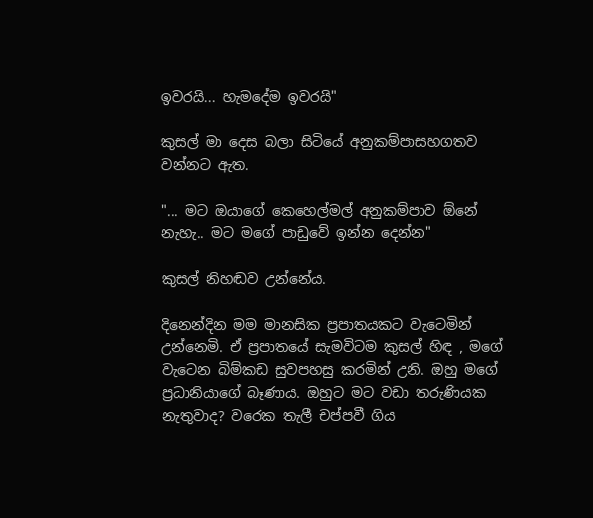ඉවරයි... හැමදේම ඉවරයි"

කුසල් මා දෙස බලා සිටියේ අනුකම්පාසහගතව වන්නට ඇත.

"... මට ඔයාගේ කෙහෙල්මල් අනුකම්පාව ඕනේ නැහැ.. මට මගේ පාඩුවේ ඉන්න දෙන්න"

කුසල් නිහඬව උන්නේය.

දිනෙන්දින මම මානසික ප්‍රපාතයකට වැටෙමින් උන්නෙමි. ඒ ප්‍රපාතයේ සැමවිටම කුසල් හිඳ , මගේ වැටෙන බිම්කඩ සුවපහසු කරමින් උනි. ඔහු මගේ ප්‍රධානියාගේ බෑණාය. ඔහුට මට වඩා තරුණියක නැතුවාද? වරෙක තැලී චප්පවී ගිය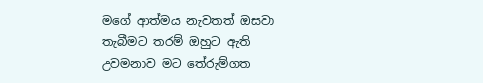මගේ ආත්මය නැවතත් ඔසවා තැබීමට තරම් ඔහුට ඇති උවමනාව මට තේරුම්ගත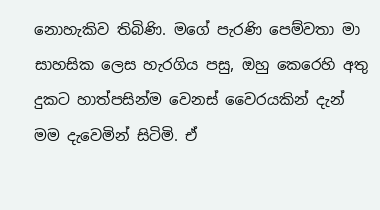නොහැකිව තිබිණි. මගේ පැරණි පෙම්වතා මා සාහසික ලෙස හැරගිය පසු, ඔහු කෙරෙහි අතු දුකට හාත්පසින්ම වෙනස් වෛරයකින් දැන් මම දැවෙමින් සිටිමි. ඒ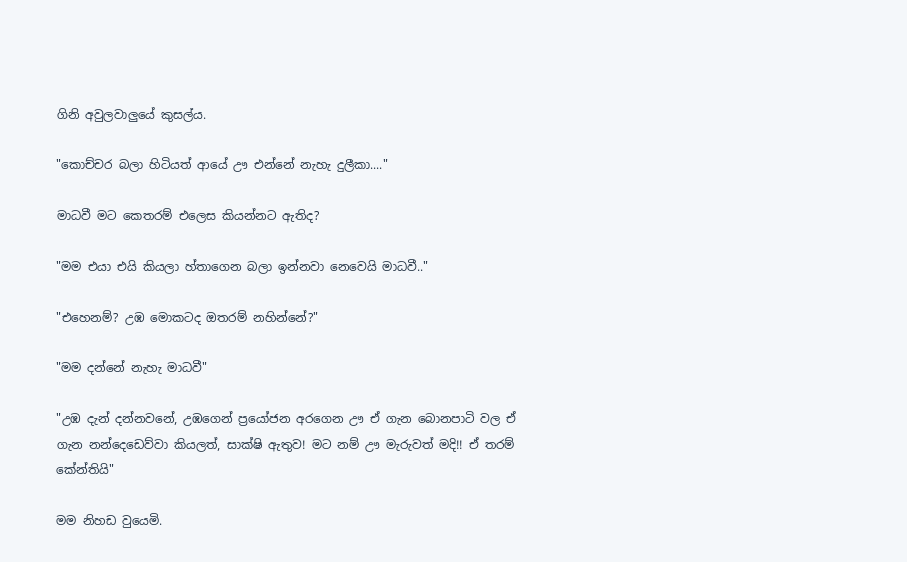ගිනි අවුලවාලුයේ කුසල්ය.

"කොච්චර බලා හිටියත් ආයේ ඌ එන්නේ නැහැ දුලීකා...."

මාධවී මට කෙතරම් එලෙස කියන්නට ඇතිද?

"මම එයා එයි කියලා හ්තාගෙන බලා ඉන්නවා නෙවෙයි මාධවී.."

"එහෙනම්? උඹ මොකටද ඔතරම් නහින්නේ?"

"මම දන්නේ නැහැ මාධවී"

"උඹ දැන් දන්නවනේ, උඹගෙන් ප්‍රයෝජන අරගෙන ඌ ඒ ගැන බොනපාටි වල ඒ ගැන නන්දෙඩෙව්වා කියලත්, සාක්ෂි ඇතුව! මට නම් ඌ මැරුවත් මදි!! ඒ තරම් කේන්තියි"

මම නිහඩ වුයෙමි.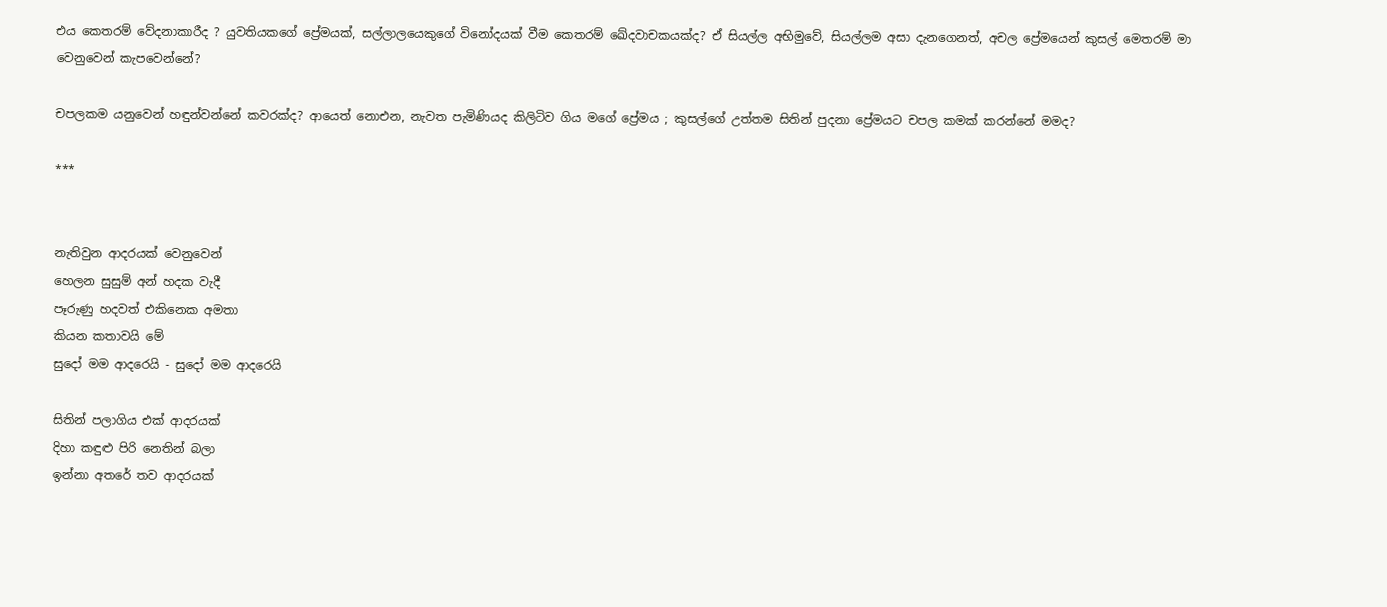එය කෙතරම් වේදනාකාරීද ? යුවතියකගේ ප්‍රේමයක්, සල්ලාලයෙකුගේ විනෝදයක් වීම කෙතරම් ඛේදවාචකයක්ද? ඒ සියල්ල අභිමුවේ, සියල්ලම අසා දැනගෙනත්, අචල ප්‍රේමයෙන් කුසල් මෙතරම් මා වෙනුවෙන් කැපවෙන්නේ?

චපලකම යනුවෙන් හඳුන්වන්නේ කවරක්ද? ආයෙත් නොඑන, නැවත පැමිණියද කිලිටිව ගිය මගේ ප්‍රේමය ; කුසල්ගේ උත්තම සිතින් පුදනා ප්‍රේමයට චපල කමක් කරන්නේ මමද?

***


නැතිවුන ආදරයක් වෙනුවෙන්
හෙලන සුසුම් අන් හදක වැදී
පෑරුණු හදවත් එකිනෙක අමතා
කියන කතාවයි මේ
සුදෝ මම ආදරෙයි - සුදෝ මම ආදරෙයි

සිතින් පලාගිය එක් ආදරයක්
දිහා කඳුළු පිරි නෙතින් බලා
ඉන්නා අතරේ තව ආදරයක්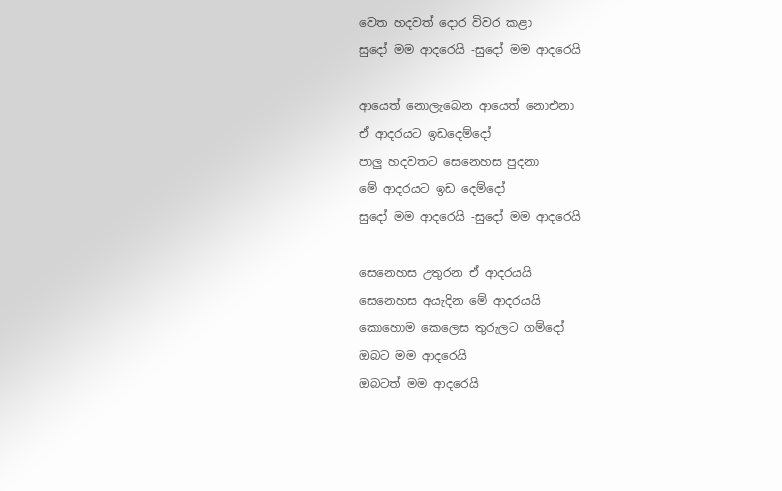වෙත හදවත් දොර විවර කළා
සුදෝ මම ආදරෙයි -සුදෝ මම ආදරෙයි

ආයෙත් නොලැබෙන ආයෙත් නොඑනා
ඒ ආදරයට ඉඩදෙම්දෝ
පාලු හදවතට සෙනෙහස පුදනා
මේ ආදරයට ඉඩ දෙම්දෝ
සුදෝ මම ආදරෙයි -සුදෝ මම ආදරෙයි

සෙනෙහස උතුරන ඒ ආදරයයි
සෙනෙහස අයැදින මේ ආදරයයි
කොහොම කෙලෙස තුරුලට ගම්දෝ
ඔබට මම ආදරෙයි
ඔබටත් මම ආදරෙයි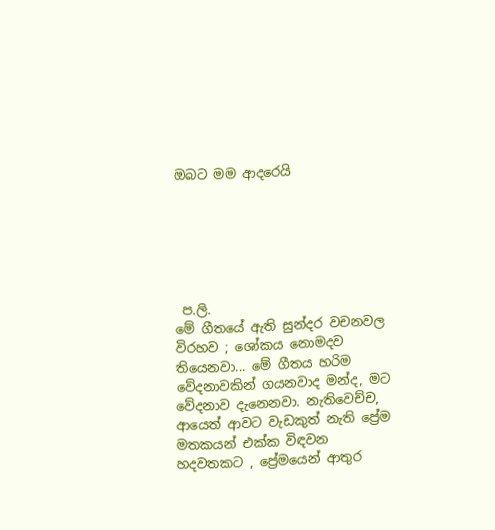ඔබට මම ආදරෙයි






 ප.ලි.
මේ ගීතයේ ඇති සුන්දර වචනවල විරහව ; ශෝකය නොමදව තියෙනවා... මේ ගීතය හරිම වේදනාවකින් ගයනවාද මන්ද, මට වේදනාව දැනෙනවා. නැතිවෙච්ච, ආයෙත් ආවට වැඩකුත් නැති ප්‍රේම මතකයන් එක්ක විඳවන හදවතකට , ප්‍රේමයෙන් ආතුර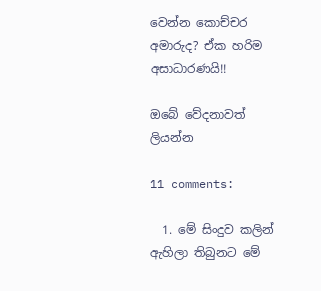වෙන්න කොච්චර අමාරුද? ඒක හරිම අසාධාරණයි!!

ඔබේ වේදනාවත් ලියන්න

11 comments:

  1. මේ සිංදුව කලින් ඇහිලා තිබුනට මේ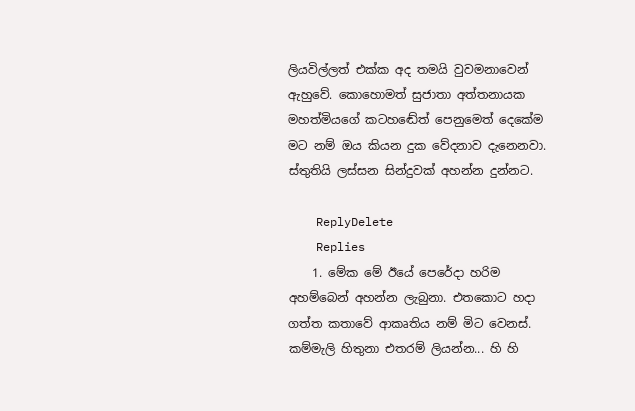ලියවිල්ලත් එක්ක අද තමයි වුවමනාවෙන් ඇහුවේ. කොහොමත් සුජාතා අත්තනායක මහත්මියගේ කටහඬේත් පෙනුමෙත් දෙකේම මට නම් ඔය කියන දුක වේදනාව දැනෙනවා. ස්තුතියි ලස්සන සින්දුවක් අහන්න දුන්නට.

    ReplyDelete
    Replies
    1. මේක මේ ඊයේ පෙරේදා හරිම අහම්බෙන් අහන්න ලැබුනා. එතකොට හදා ගත්ත කතාවේ ආකෘතිය නම් මිට වෙනස්. කම්මැලි හිතුනා එතරම් ලියන්න... හි හි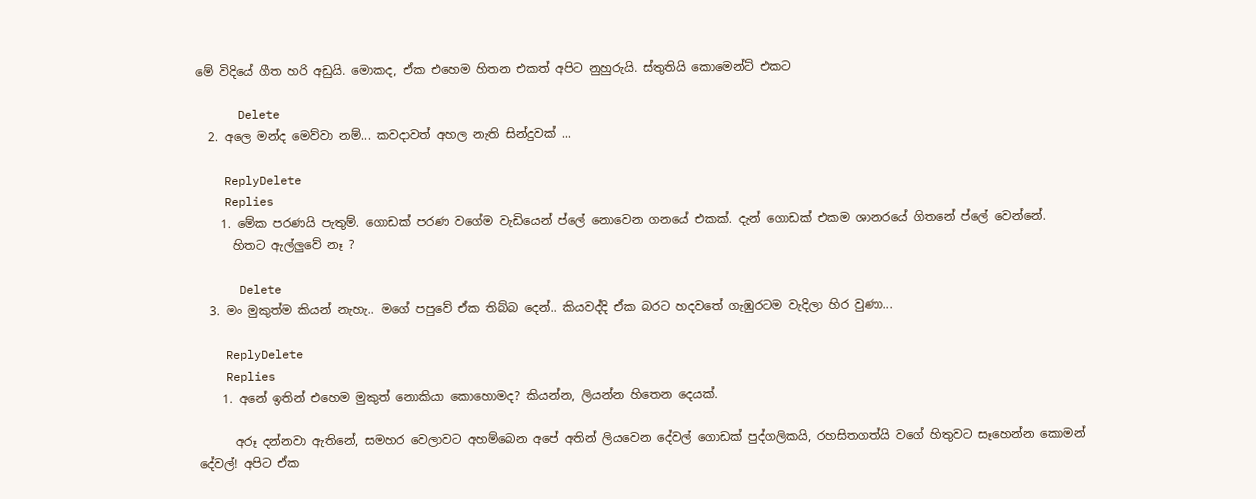මේ විදියේ ගීත හරි අඩුයි. මොකද, ඒක එහෙම හිතන එකත් අපිට නුහුරුයි. ස්තුතියි කොමෙන්ට් එකට

      Delete
  2. අලෙ මන්ද මෙව්වා නම්... කවදාවත් අහල නැති සින්දුවක් ...

    ReplyDelete
    Replies
    1. මේක පරණයි පැතුම්. ගොඩක් පරණ වගේම වැඩියෙන් ප්ලේ නොවෙන ගනයේ එකක්. දැන් ගොඩක් එකම ශානරයේ ගිතනේ ප්ලේ වෙන්නේ.
      හිතට ඇල්ලුවේ නෑ ?

      Delete
  3. මං මුකුත්ම කියන් නැහැ.. මගේ පපුවේ ඒක තිබ්බ දෙන්.. කියවද්දි ඒක බරට හදවතේ ගැඹුරටම වැදිලා හිර වුණා...

    ReplyDelete
    Replies
    1. අනේ ඉතින් එහෙම මුකුත් නොකියා කොහොමද? කියන්න, ලියන්න හිතෙන දෙයක්.

      අරූ දන්නවා ඇතිනේ, සමහර වෙලාවට අහම්බෙන අපේ අතින් ලියවෙන දේවල් ගොඩක් පුද්ගලිකයි, රහසිතගත්යි වගේ හිතුවට සෑහෙන්න කොමන් දේවල්! අපිට ඒක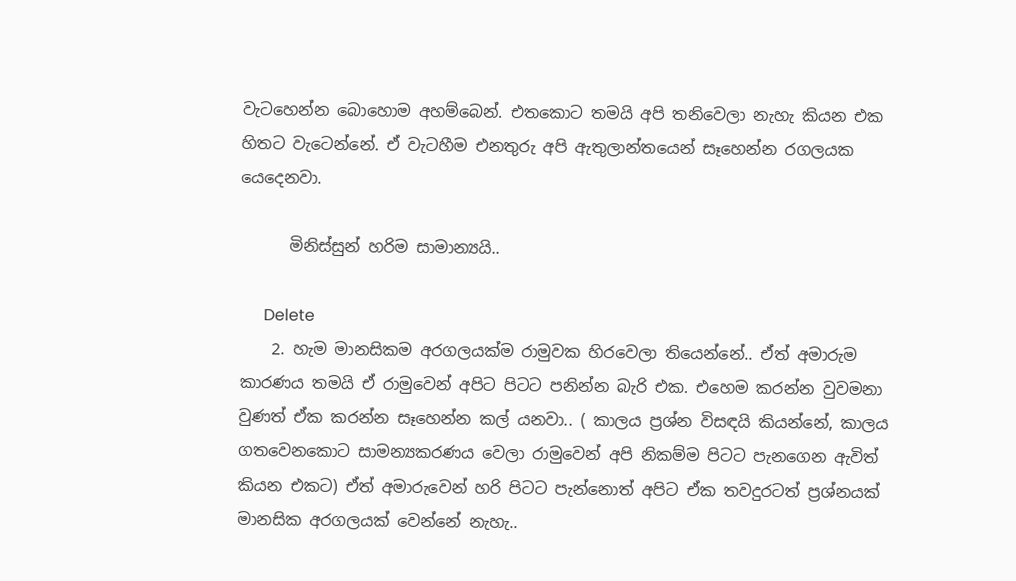වැටහෙන්න බොහොම අහම්බෙන්. එතකොට තමයි අපි තනිවෙලා නැහැ කියන එක හිතට වැටෙන්නේ. ඒ වැටහීම එනතුරු අපි ඇතුලාන්තයෙන් සෑහෙන්න රගලයක යෙදෙනවා.

      මිනිස්සුන් හරිම සාමාන්‍යයි..

      Delete
    2. හැම මානසිකම අරගලයක්ම රාමුවක හිරවෙලා තියෙන්නේ.. ඒත් අමාරුම කාරණය තමයි ඒ රාමුවෙන් අපිට පිටට පනින්න බැරි එක. එහෙම කරන්න වුවමනා වුණත් ඒක කරන්න සෑහෙන්න කල් යනවා.. ( කාලය ප්‍රශ්න විසඳයි කියන්නේ, කාලය ගතවෙනකොට සාමන්‍යකරණය වෙලා රාමුවෙන් අපි නිකම්ම පිටට පැනගෙන ඇවිත් කියන එකට) ඒත් අමාරුවෙන් හරි පිටට පැන්නොත් අපිට ඒක තවදුරටත් ප්‍රශ්නයක් මානසික අරගලයක් වෙන්නේ නැහැ..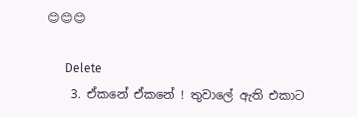😊😊😊

      Delete
    3. ඒකනේ ඒකනේ ! තුවාලේ ඇති එකාට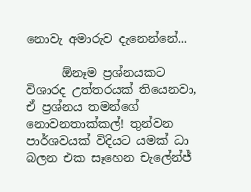නොවැ අමාරුව දැනෙන්නේ...

      ඕනෑම ප්‍රශ්නයකට විශාරද උත්තරයක් තියෙනවා, ඒ ප්‍රශ්නය තමන්ගේ නොවනතාක්කල්! තුන්වන පාර්ශවයක් විදියට යමක් ධා බලන එක සෑහෙන චැලේන්ජ්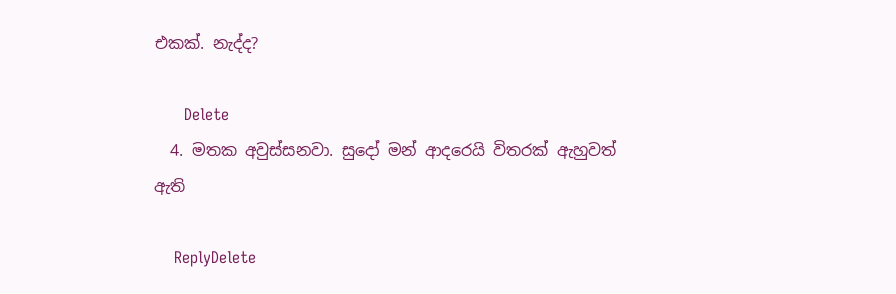එකක්. නැද්ද?

      Delete
  4. මතක අවුස්සනවා. සුදෝ මන් ආදරෙයි විතරක් ඇහුවත් ඇති

    ReplyDelete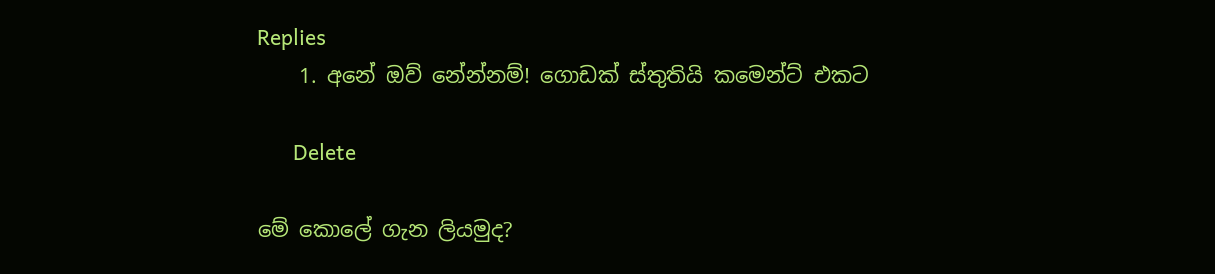Replies
    1. අනේ ඔව් නේන්නම්! ගොඩක් ස්තුතියි කමෙන්ට් එකට

      Delete

මේ කොලේ ගැන ලියමුද?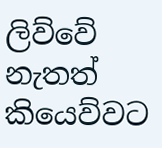ලිව්වේ නැතත් කියෙව්වට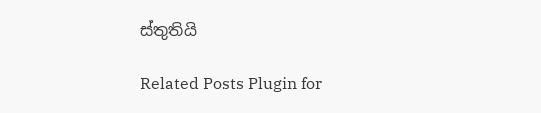ස්තුතියි

Related Posts Plugin for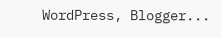WordPress, Blogger...